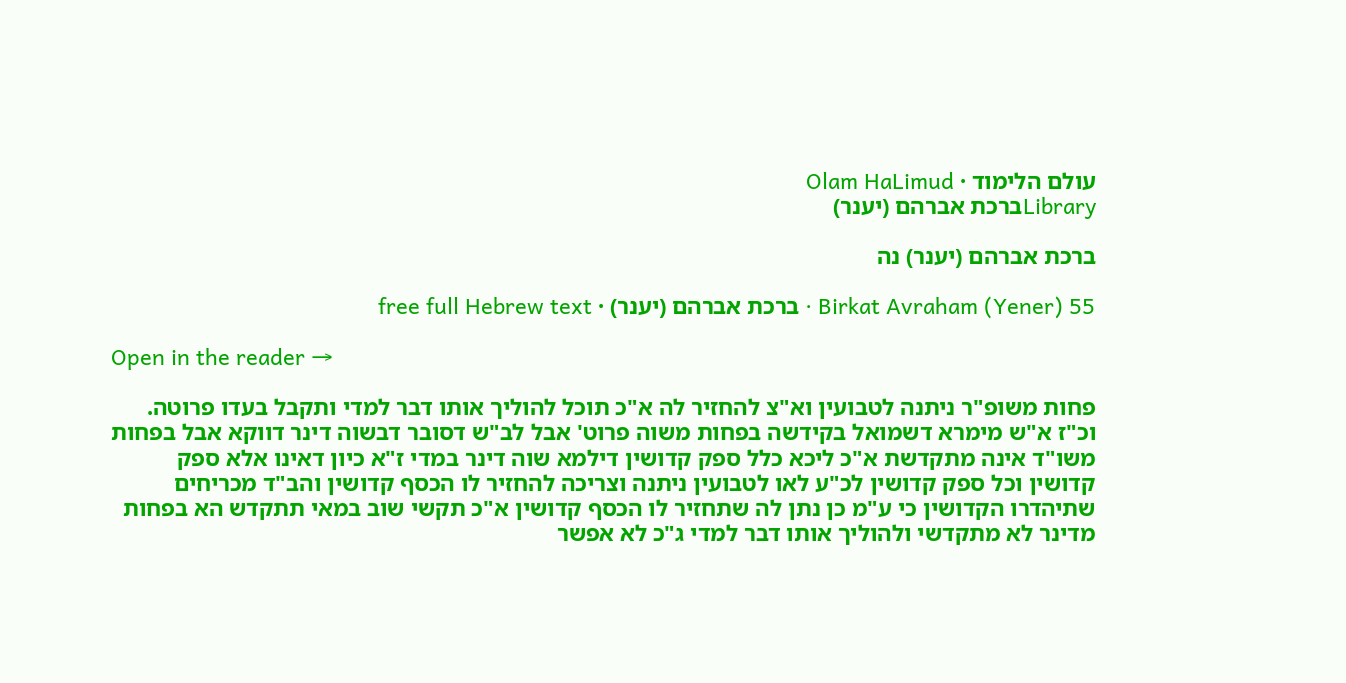עולם הלימוד · Olam HaLimud
Libraryברכת אברהם (יענר)

ברכת אברהם (יענר) נה

Birkat Avraham (Yener) 55 · ברכת אברהם (יענר) · free full Hebrew text

Open in the reader →

פחות משופ"ר ניתנה לטבועין וא"צ להחזיר לה א"כ תוכל להוליך אותו דבר למדי ותקבל בעדו פרוטה. וכ"ז א"ש מימרא דשמואל בקידשה בפחות משוה פרוט' אבל לב"ש דסובר דבשוה דינר דווקא אבל בפחות משו"ד אינה מתקדשת א"כ ליכא כלל ספק קדושין דילמא שוה דינר במדי ז"א כיון דאינו אלא ספק קדושין וכל ספק קדושין לכ"ע לאו לטבועין ניתנה וצריכה להחזיר לו הכסף קדושין והב"ד מכריחים שתיהדרו הקדושין כי ע"מ כן נתן לה שתחזיר לו הכסף קדושין א"כ תקשי שוב במאי תתקדש הא בפחות מדינר לא מתקדשי ולהוליך אותו דבר למדי ג"כ לא אפשר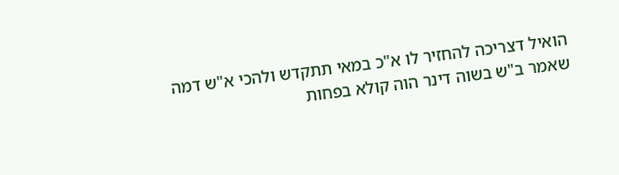הואיל דצריכה להחזיר לו א"כ במאי תתקדש ולהכי א"ש דמה שאמר ב"ש בשוה דינר הוה קולא בפחות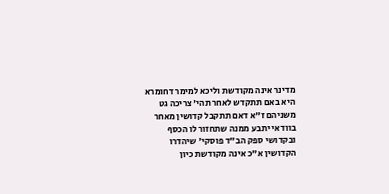מדינר אינה מקודשת וליכא למימר דחומרא היא באם תתקדש לאחר תהי' צריכה גט משניהם ז"א דאם תתקבל קדושין מאחר בוודאי יתבע ממנה שתחזור לו הכסף ובקדושי ספק הב"ד פוסקי' שיהדרו הקדושין א"כ אינה מקודשת כיון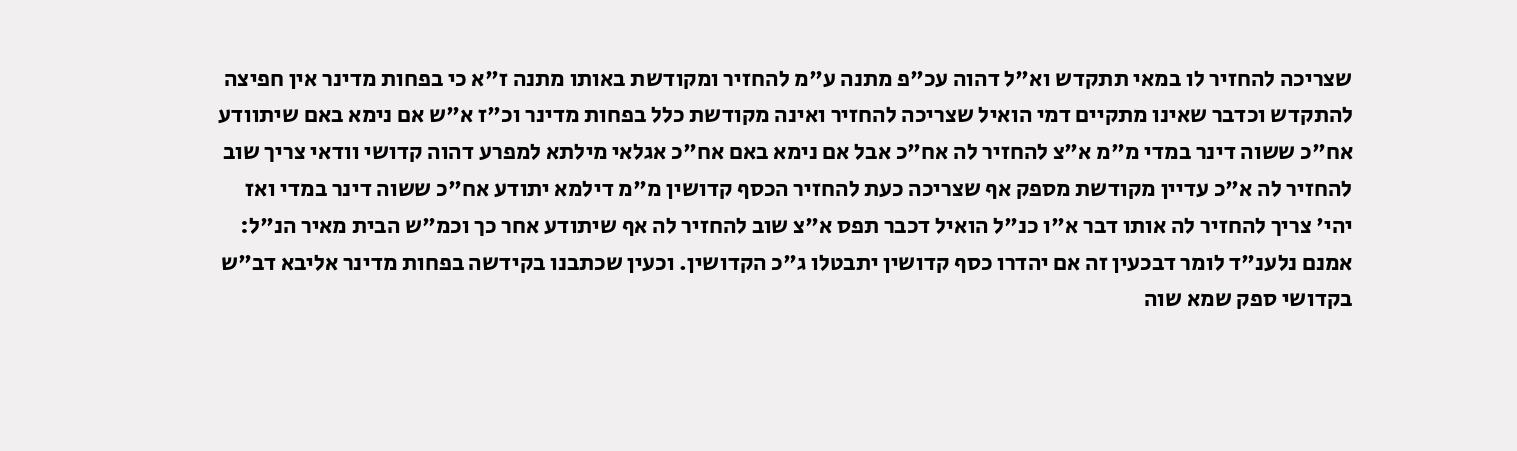שצריכה להחזיר לו במאי תתקדש וא"ל דהוה עכ"פ מתנה ע"מ להחזיר ומקודשת באותו מתנה ז"א כי בפחות מדינר אין חפיצה להתקדש וכדבר שאינו מתקיים דמי הואיל שצריכה להחזיר ואינה מקודשת כלל בפחות מדינר וכ"ז א"ש אם נימא באם שיתוודע אח"כ ששוה דינר במדי מ"מ א"צ להחזיר לה אח"כ אבל אם נימא באם אח"כ אגלאי מילתא למפרע דהוה קדושי וודאי צריך שוב להחזיר לה א"כ עדיין מקודשת מספק אף שצריכה כעת להחזיר הכסף קדושין מ"מ דילמא יתודע אח"כ ששוה דינר במדי ואז יהי' צריך להחזיר לה אותו דבר א"ו כנ"ל הואיל דכבר תפס א"צ שוב להחזיר לה אף שיתודע אחר כך וכמ"ש הבית מאיר הנ"ל: אמנם נלענ"ד לומר דבכעין זה אם יהדרו כסף קדושין יתבטלו ג"כ הקדושין. וכעין שכתבנו בקידשה בפחות מדינר אליבא דב"ש בקדושי ספק שמא שוה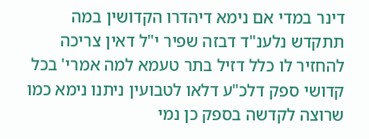דינר במדי אם נימא דיהדרו הקדושין במה תתקדש נלענ"ד דבזה שפיר י"ל דאין צריכה להחזיר לו כלל דזיל בתר טעמא למה אמרי' בכל קדושי ספק דלכ"ע דלאו לטבועין ניתנו נימא כמו שרוצה לקדשה בספק כן נמי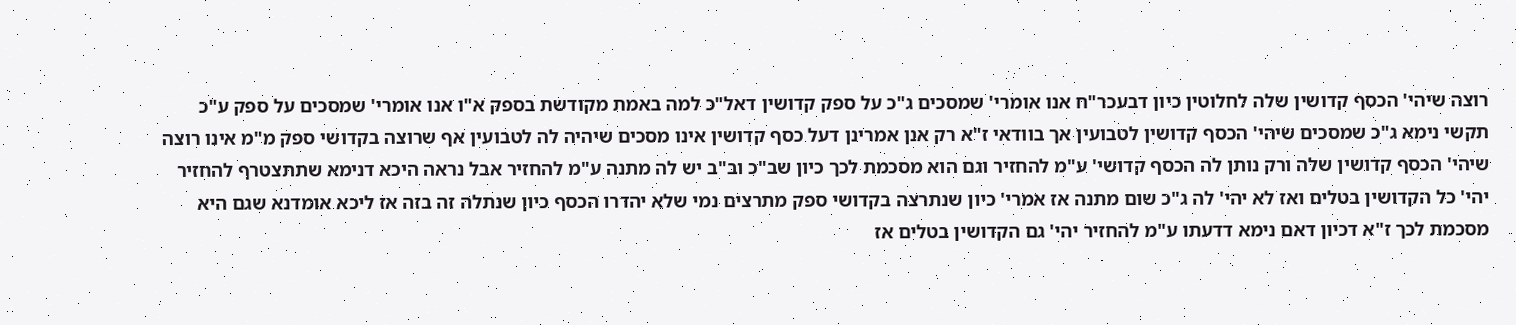רוצה שיהי' הכסף קדושין שלה לחלוטין כיון דבעכר"ח אנו אומרי' שמסכים ג"כ על ספק קדושין דאל"כ למה באמת מקודשת בספק א"ו אנו אומרי' שמסכים על ספק ע"כ תקשי נימא ג"כ שמסכים שיהי' הכסף קדושין לטבועין אך בוודאי ז"א רק אנן אמרינן דעל כסף קדושין אינו מסכים שיהיה לה לטבועין אף שרוצה בקדושי ספק מ"מ אינו רוצה שיהי' הכסף קדושין שלה ורק נותן לה הכסף קדושי' ע"מ להחזיר וגם הוא מסכמת לכך כיון שב"כ וב"ב יש לה מתנה ע"מ להחזיר אבל נראה היכא דנימא שתתצטרף להחזיר יהי' כל הקדושין בטלים ואז לא יהי' לה ג"כ שום מתנה אז אמרי' כיון שנתרצה בקדושי ספק מתרצים נמי שלא יהדרו הכסף כיון שנתלה זה בזה אז ליכא אומדנא שגם היא מסכמת לכך ז"א דכיון דאם נימא דדעתו ע"מ להחזיר יהי' גם הקדושין בטלים אז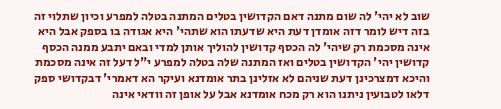שוב לא יהי' לה שום מתנה דאם הקדושין בטלים המתנה בטלה למפרע וכיון שתלוי זה בזה דיש לומר דזה אומדן דעת היא שדעתו הוא שתהי' היא אגודה בו בספק אבל היא אינה מסכמת רק שיהי' לה הכסף קדושין להוליך אותן למדי ובאם יתבע ממנה הכסף קדושין יהי' הקדושין בטלים ואז המתנה שלה בטלה למפרע י"ל דעל זה אינה מסכמת והיכא דמצרכינן דעת שניהם לא אזלינן בתר אומדנא ועיקר הא דאמרי' דבקדושי ספק דלאו לטבועין ניתנו הוא רק מכח אומדנא אבל על אופן זה וודאי אינה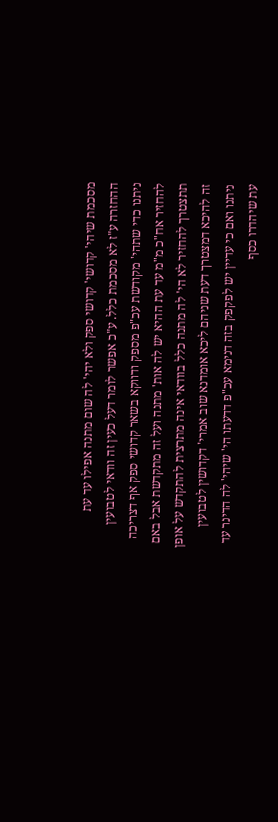מסכמת שיהי' קדושי' קדושי ספק ולא יהי' לה שום מתנה אפילו עד עת ההחזרה ע"ז לא מסכמת כלל. ע"כ אפשר לומר דעל כעין זה וודאי לטבועין ניתנו כדי שתהי' מקודשת עכ"פ מספק ודווקא בשאר קדושי ספק אף דצריכה להחזיר אח"כ מ"מ עד עת ההיא יש לה אות' מתנה ועל זה מתקדשת אבל באם תתצטרך להחזיר לא הי' לה מתנה כלל בוודאי אינה מתרצית להתקדש על אופן זה להיכא דמצטרך דעת שניהם ליכא אומדנא שוב אמרי' דקדושין לטבועין ניתנו ואם כי עדיין יש לפקפק בזה דנימא עכ"פ דדעתו הי' שיהי' לה הדינר עד עת שיהדרו כסף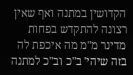הקדושין במתנה ואף שאין רצונה להתקדש בפחות מדינר מ"מ מה איכפת לה בזה שיהי' ב"כ וב"כ למתנה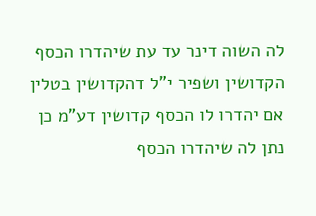לה השוה דינר עד עת שיהדרו הכסף הקדושין ושפיר י"ל דהקדושין בטלין אם יהדרו לו הכסף קדושין דע"מ כן נתן לה שיהדרו הכסף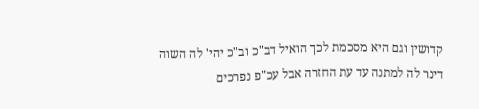קדושין וגם היא מסכמת לכך הואיל דב"כ וב"כ יהי' לה השוה דינר לה למתנה עד עת החזרה אבל עכ"פ נפרכים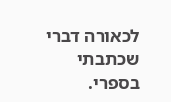לכאורה דברי שכתבתי בספרי.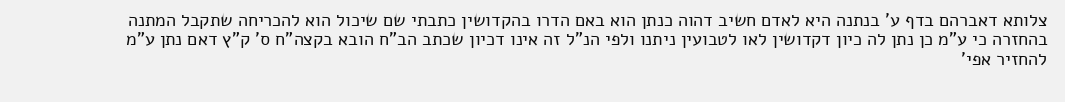צלותא דאברהם בדף ע' בנתנה היא לאדם חשיב דהוה כנתן הוא באם הדרו בהקדושין כתבתי שם שיכול הוא להכריחה שתקבל המתנה בהחזרה כי ע"מ כן נתן לה כיון דקדושין לאו לטבועין ניתנו ולפי הנ"ל זה אינו דכיון שכתב הב"ח הובא בקצה"ח ס' ק"ץ דאם נתן ע"מ להחזיר אפי'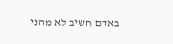באדם חשיב לא מהני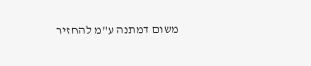משום דמתנה ע"מ להחזיר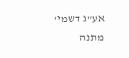אע"ג דשמי' מתנה